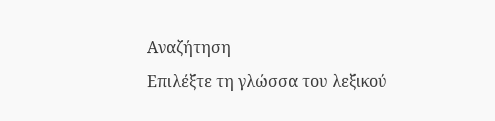Αναζήτηση
Επιλέξτε τη γλώσσα του λεξικού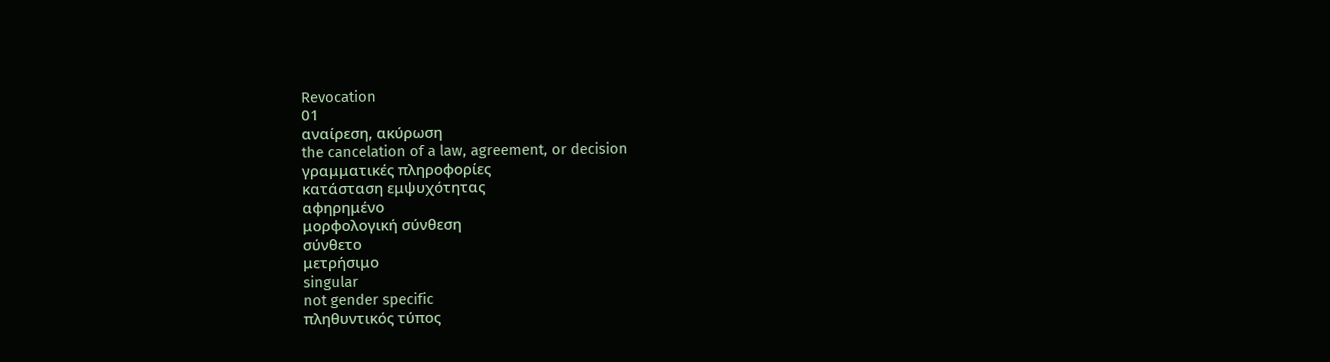Revocation
01
αναίρεση, ακύρωση
the cancelation of a law, agreement, or decision
γραμματικές πληροφορίες
κατάσταση εμψυχότητας
αφηρημένο
μορφολογική σύνθεση
σύνθετο
μετρήσιμο
singular
not gender specific
πληθυντικός τύπος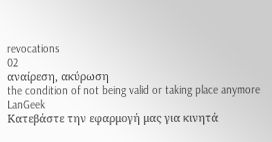revocations
02
αναίρεση, ακύρωση
the condition of not being valid or taking place anymore
LanGeek
Κατεβάστε την εφαρμογή μας για κινητά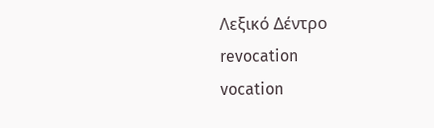Λεξικό Δέντρο
revocation
vocation